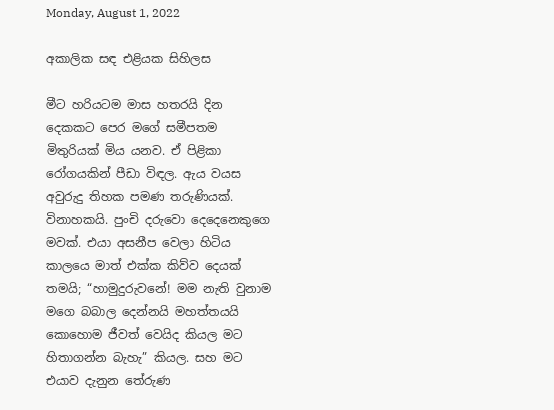Monday, August 1, 2022

අකාලික සඳ එළියක සිහිලස

මීට හරියටම මාස හතරයි දින දෙකකට පෙර මගේ සමීපතම මිතුරියක් මිය යනව. ඒ පිළිකා රෝගයකින් පීඩා විඳල. ඇය වයස අවුරුදු තිහක පමණ තරුණියක්. විනාහකයි. පුංචි දරුවො දෙදෙනෙකුගෙ මවක්. එයා අසනීප වෙලා හිටිය කාලයෙ මාත් එක්ක කිව්ව දෙයක් තමයි; “හාමුදුරුවනේ! මම නැති වුනාම මගෙ බබාල දෙන්නයි මහත්තයයි කොහොම ජීවත් වෙයිද කියල මට හිතාගන්න බැහැ” කියල. සහ මට එයාව දැනුන තේරුණ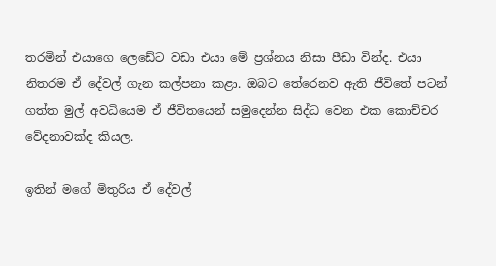තරමින් එයාගෙ ලෙඩේට වඩා එයා මේ ප්‍රශ්නය නිසා පීඩා වින්ද. එයා නිතරම ඒ දේවල් ගැන කල්පනා කළා. ඔබට තේරෙනව ඇති ජීවිතේ පටන් ගත්ත මුල් අවධියෙම ඒ ජීවිතයෙන් සමුදෙන්න සිද්ධ වෙන එක කොච්චර වේදනාවක්ද කියල.

ඉතින් මගේ මිතුරිය ඒ දේවල්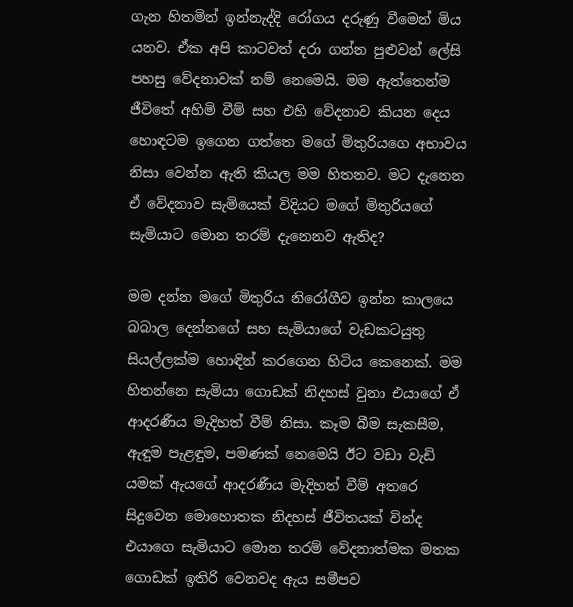ගැන හිතමින් ඉන්නැද්දි රෝගය දරුණු වීමෙන් මිය යනව. ඒක අපි කාටවත් දරා ගන්න පුළුවන් ලේසි පහසු වේදනාවක් නම් නෙමෙයි. මම ඇත්තෙන්ම ජීවිතේ අහිමි වීම් සහ එහි වේදනාව කියන දෙය හොඳටම ඉගෙන ගත්තෙ මගේ මිතුරියගෙ අභාවය නිසා වෙන්න ඇති කියල මම හිතනව. මට දැනෙන ඒ වේදනාව සැමියෙක් විදියට මගේ මිතුරියගේ සැමියාට මොන තරම් දැනෙනව ඇතිද?

මම දන්න මගේ මිතුරිය නිරෝගීව ඉන්න කාලයෙ බබාල දෙන්නගේ සහ සැමියාගේ වැඩකටයුතු සියල්ලක්ම හොඳින් කරගෙන හිටිය කෙනෙක්. මම හිතන්නෙ සැමියා ගොඩක් නිදහස් වුනා එයාගේ ඒ ආදරණීය මැදිහත් වීම් නිසා. කෑම බීම සැකසීම, ඇඳුම පැළඳුම, පමණක් නෙමෙයි ඊට වඩා වැඩි යමක් ඇයගේ ආදරණීය මැදිහත් වීම් අතරෙ සිදුවෙන මොහොතක නිදහස් ජීවිතයක් වින්ද එයාගෙ සැමියාට මොන තරම් වේදනාත්මක මතක ගොඩක් ඉතිරි වෙනවද ඇය සමීපව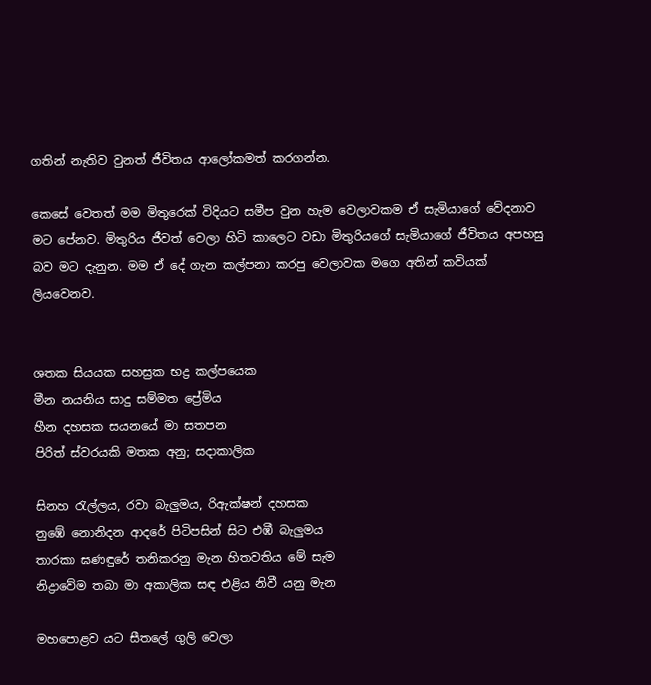ගතින් නැතිව වුනත් ජීවිතය ආලෝකමත් කරගන්න.

කෙසේ වෙතත් මම මිතුරෙක් විදියට සමීප වුන හැම වෙලාවකම ඒ සැමියාගේ වේදනාව මට පේනව. මිතුරිය ජීවත් වෙලා හිටි කාලෙට වඩා මිතුරියගේ සැමියාගේ ජීවිතය අපහසු බව මට දැනුන. මම ඒ දේ ගැන කල්පනා කරපු වෙලාවක මගෙ අතින් කවියක් ලියවෙනව.


ශතක සියයක සහස්‍රක භද්‍ර කල්පයෙක
මීන නයනිය සාදු සම්මත ප්‍රේමිය
හීන දහසක සයනයේ මා සතපන
පිරිත් ස්වරයකි මතක අනු; සදාකාලික

සිනහ රැල්ලය, රවා බැලුමය, රිඇක්ෂන් දහසක
නුඹේ නොනිදන ආදරේ පිටිපසින් සිට එඹී බැලුමය
තාරකා ඝණඳුරේ තනිකරනු මැන හිතවතිය මේ සැම
නිද්‍රාවේම තබා මා අකාලික සඳ එළිය නිවී යනු මැන

මහපොළව යට සීතලේ ගුලි වෙලා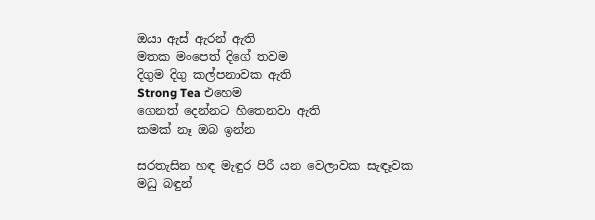ඔයා ඇස් ඇරන් ඇති
මතක මංපෙත් දිගේ තවම
දිගුම දිගු කල්පනාවක ඇති
Strong Tea එහෙම
ගෙනත් දෙන්නට හිතෙනවා ඇති
කමක් නෑ ඔබ ඉන්න

සරතැසින හඳ මැඳුර පිරී යන වෙලාවක සැඳෑවක
මධු බඳුන්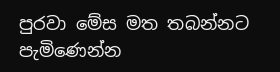පුරවා මේස මත තබන්නට පැමිණෙන්න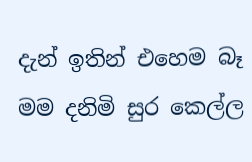දැන් ඉතින් එහෙම බෑ මම දනිමි සුර කෙල්ල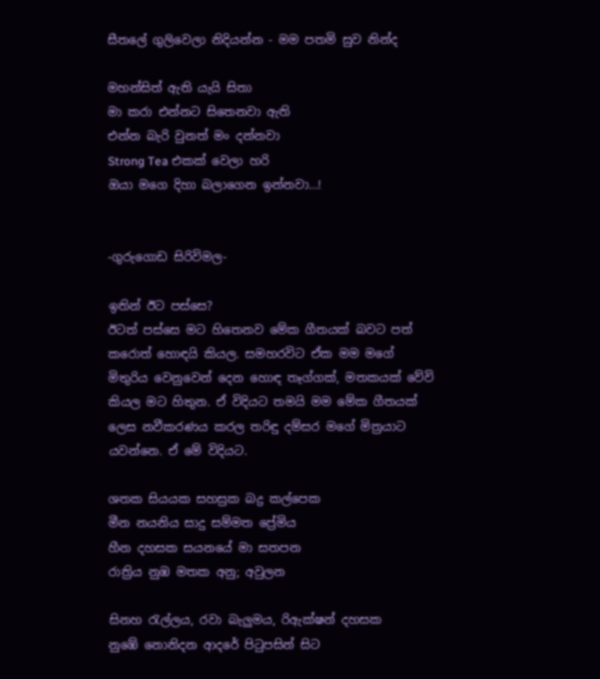සීතලේ ගුලිවෙලා නිදියන්න - මම පතමි සුව නින්ද

මහන්සිත් ඇති යැයි සිතා
මා කරා එන්නට සිතෙනවා ඇති
එන්න බැරි වුනත් මං දන්නවා
Strong Tea එකක් වෙලා හරි
ඔයා මගෙ දිහා බලාගෙන ඉන්නවා…!


-ගුරුගොඩ සිරිවිමල-

ඉතින් ඊට පස්සෙ?
ඊටත් පස්සෙ මට හිතෙනව මේක ගීතයක් බවට පත් කරොත් හොඳයි කියල. සමහරවිට ඒක මම මගේ මිතුරිය වෙනුවෙන් දෙන හොඳ තෑග්ගක්, මතකයක් වේවි කියල මට හිතුන. ඒ විදියට තමයි මම මේක ගීතයක් ලෙස නවීකරණය කරල තරිඳු දම්සර මගේ මිත්‍රයාට යවන්නෙ. ඒ මේ විදියට.

ශතක සියයක සහස්‍රක බද්‍ර කල්පෙක
මීන නයනිය සාදු සම්මත ප්‍රේමිය
හීන දහසක සයනයේ මා සතපන
රාත්‍රිය නුඹ මතක අනු; අවුලන

සිනහ රැල්ලය, රවා බැලුමය, රිඇක්ෂන් දහසක
නුඹේ නොනිදන ආදරේ පිටුපසින් සිට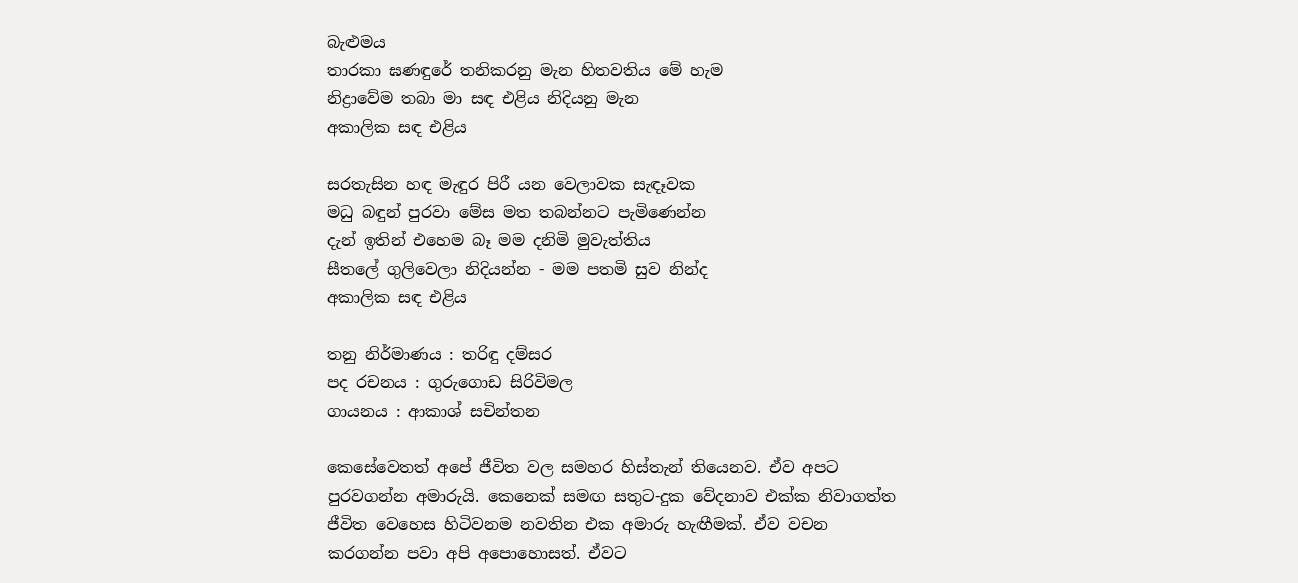බැළුමය
තාරකා ඝණඳුරේ තනිකරනු මැන හිතවතිය මේ හැම
නිද්‍රාවේම තබා මා සඳ එළිය නිදියනු මැන
අකාලික සඳ එළිය

සරතැසින හඳ මැඳුර පිරී යන වෙලාවක සැඳෑවක
මධු බඳුන් පුරවා මේස මත තබන්නට පැමිණෙන්න
දැන් ඉතින් එහෙම බෑ මම දනිමි මුවැත්තිය
සීතලේ ගුලිවෙලා නිදියන්න - මම පතමි සුව නින්ද
අකාලික සඳ එළිය

තනු නිර්මාණය : තරිඳු දම්සර
පද රචනය : ගුරුගොඩ සිරිවිමල
ගායනය : ආකාශ් සචින්තන

කෙසේවෙතත් අපේ ජීවිත වල සමහර හිස්තැන් තියෙනව. ඒව අපට පුරවගන්න අමාරුයි. කෙනෙක් සමඟ සතුට-දුක වේදනාව එක්ක නිවාගත්ත ජීවිත වෙහෙස හිටිවනම නවතින එක අමාරු හැඟීමක්. ඒව වචන කරගන්න පවා අපි අපොහොසත්. ඒවට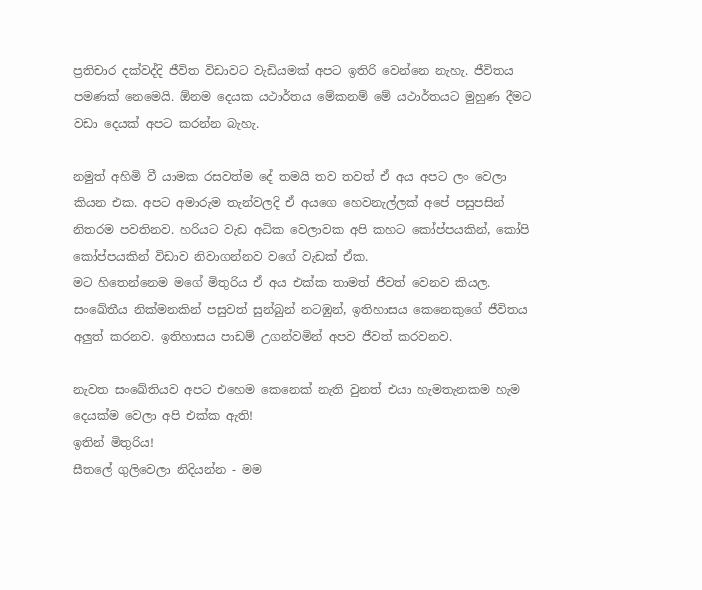ප්‍රතිචාර දක්වද්දි ජීවිත විඩාවට වැඩියමක් අපට ඉතිරි වෙන්නෙ නැහැ. ජීවිතය පමණක් නෙමෙයි. ඕනම දෙයක යථාර්තය මේකනම් මේ යථාර්තයට මුහුණ දීමට වඩා දෙයක් අපට කරන්න බැහැ.

නමුත් අහිමි වී යාමක රසවත්ම දේ තමයි තව තවත් ඒ අය අපට ලං වෙලා කියන එක. අපට අමාරුම තැන්වලදි ඒ අයගෙ හෙවනැල්ලක් අපේ පසුපසින් නිතරම පවතිනව. හරියට වැඩ අධික වෙලාවක අපි කහට කෝප්පයකින්, කෝපි කෝප්පයකින් විඩාව නිවාගන්නව වගේ වැඩක් ඒක.
මට හිතෙන්නෙම මගේ මිතුරිය ඒ අය එක්ක තාමත් ජීවත් වෙනව කියල. සංඛේතීය නික්මනකින් පසුවත් සුන්බුන් නටඹුන්, ඉතිහාසය කෙනෙකුගේ ජීවිතය අලුත් කරනව. ඉතිහාසය පාඩම් උගන්වමින් අපව ජීවත් කරවනව.

නැවත සංඛේතියව අපට එහෙම කෙනෙක් නැති වුනත් එයා හැමතැනකම හැම දෙයක්ම වෙලා අපි එක්ක ඇති!
ඉතින් මිතුරිය!
සීතලේ ගුලිවෙලා නිදියන්න - මම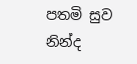පතමි සුව නින්ද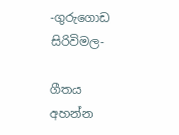-ගුරුගොඩ සිරිවිමල-

ගීතය අහන්න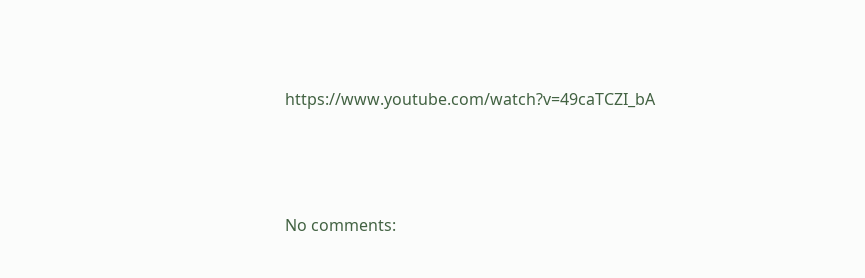https://www.youtube.com/watch?v=49caTCZI_bA






No comments: